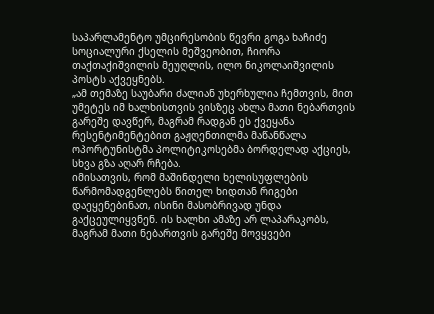საპარლამენტო უმცირესობის წევრი გოგა ხაჩიძე სოციალური ქსელის მეშვეობით, ჩიორა თაქთაქიშვილის მეუღლის, ილო ნიკოლაიშვილის პოსტს აქვეყნებს.
„ამ თემაზე საუბარი ძალიან უხერხულია ჩემთვის, მით უმეტეს იმ ხალხისთვის ვისზეც ახლა მათი ნებართვის გარეშე დავწერ, მაგრამ რადგან ეს ქვეყანა რესენტიმენტებით გაჟღენთილმა მაწანწალა ოპორტუნისტმა პოლიტიკოსებმა ბორდელად აქციეს, სხვა გზა აღარ რჩება.
იმისათვის, რომ მაშინდელი ხელისუფლების წარმომადგენლებს წითელ ხიდთან რიგები დაეყენებინათ, ისინი მასობრივად უნდა გაქცეულიყვნენ. ის ხალხი ამაზე არ ლაპარაკობს, მაგრამ მათი ნებართვის გარეშე მოვყვები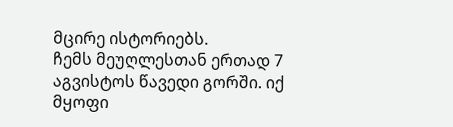მცირე ისტორიებს.
ჩემს მეუღლესთან ერთად 7 აგვისტოს წავედი გორში. იქ მყოფი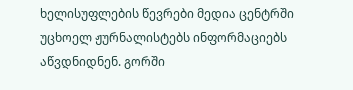ხელისუფლების წევრები მედია ცენტრში უცხოელ ჟურნალისტებს ინფორმაციებს აწვდნიდნენ. გორში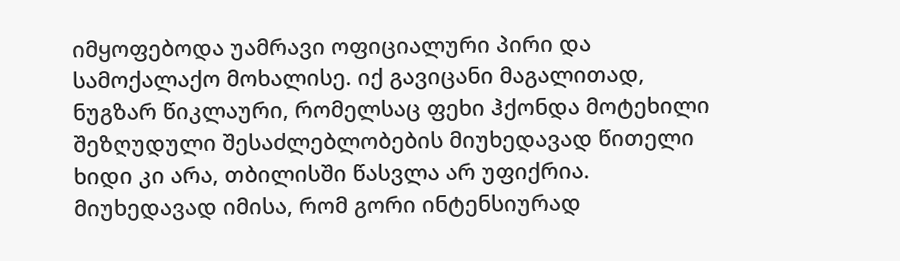იმყოფებოდა უამრავი ოფიციალური პირი და სამოქალაქო მოხალისე. იქ გავიცანი მაგალითად, ნუგზარ წიკლაური, რომელსაც ფეხი ჰქონდა მოტეხილი შეზღუდული შესაძლებლობების მიუხედავად წითელი ხიდი კი არა, თბილისში წასვლა არ უფიქრია. მიუხედავად იმისა, რომ გორი ინტენსიურად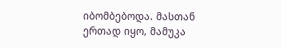იბომბებოდა. მასთან ერთად იყო, მამუკა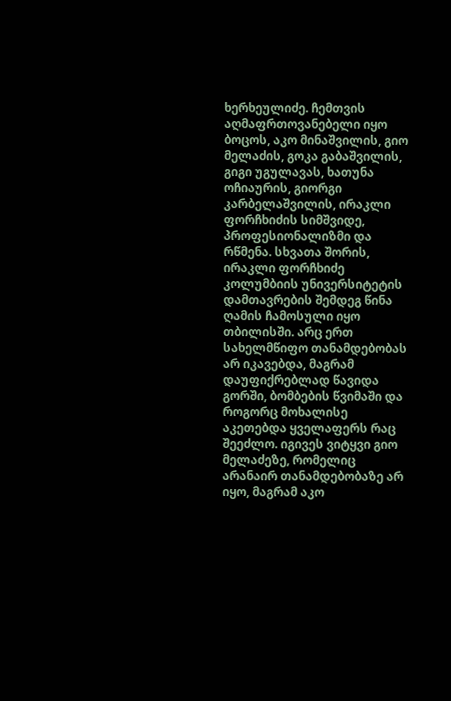ხერხეულიძე. ჩემთვის აღმაფრთოვანებელი იყო ბოცოს, აკო მინაშვილის, გიო მელაძის, გოკა გაბაშვილის, გიგი უგულავას, ხათუნა ოჩიაურის, გიორგი კარბელაშვილის, ირაკლი ფორჩხიძის სიმშვიდე, პროფესიონალიზმი და რწმენა. სხვათა შორის, ირაკლი ფორჩხიძე კოლუმბიის უნივერსიტეტის დამთავრების შემდეგ წინა ღამის ჩამოსული იყო თბილისში. არც ერთ სახელმწიფო თანამდებობას არ იკავებდა, მაგრამ დაუფიქრებლად წავიდა გორში, ბომბების წვიმაში და როგორც მოხალისე აკეთებდა ყველაფერს რაც შეეძლო. იგივეს ვიტყვი გიო მელაძეზე, რომელიც არანაირ თანამდებობაზე არ იყო, მაგრამ აკო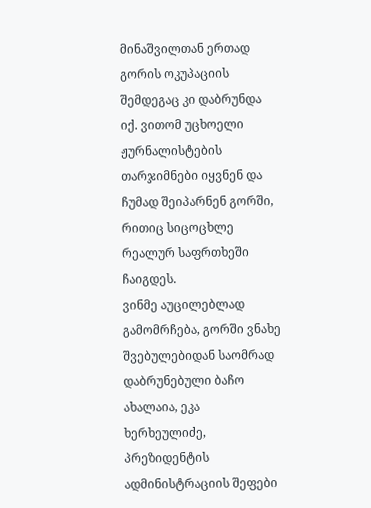მინაშვილთან ერთად გორის ოკუპაციის შემდეგაც კი დაბრუნდა იქ. ვითომ უცხოელი ჟურნალისტების თარჯიმნები იყვნენ და ჩუმად შეიპარნენ გორში, რითიც სიცოცხლე რეალურ საფრთხეში ჩაიგდეს.
ვინმე აუცილებლად გამომრჩება, გორში ვნახე შვებულებიდან საომრად დაბრუნებული ბაჩო ახალაია, ეკა ხერხეულიძე, პრეზიდენტის ადმინისტრაციის შეფები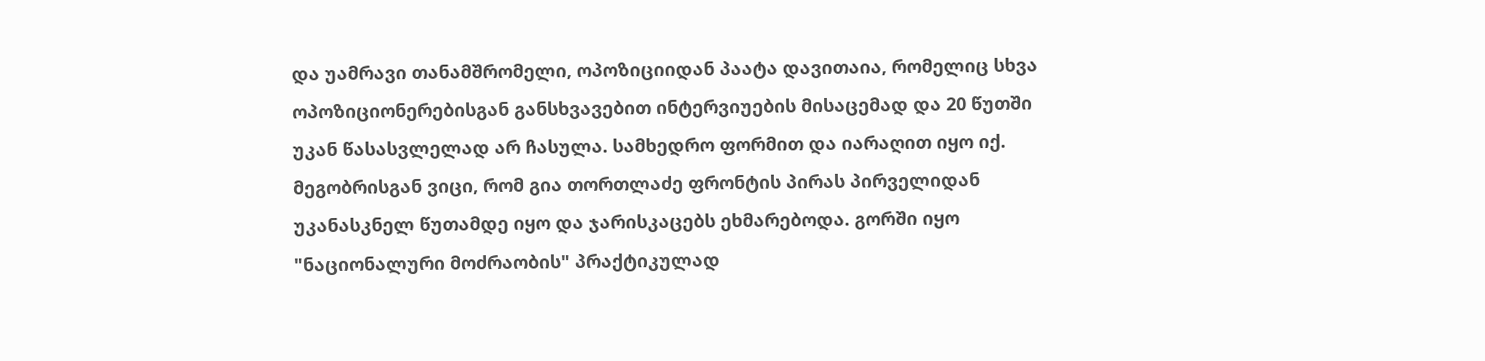და უამრავი თანამშრომელი, ოპოზიციიდან პაატა დავითაია, რომელიც სხვა ოპოზიციონერებისგან განსხვავებით ინტერვიუების მისაცემად და 20 წუთში უკან წასასვლელად არ ჩასულა. სამხედრო ფორმით და იარაღით იყო იქ. მეგობრისგან ვიცი, რომ გია თორთლაძე ფრონტის პირას პირველიდან უკანასკნელ წუთამდე იყო და ჯარისკაცებს ეხმარებოდა. გორში იყო "ნაციონალური მოძრაობის" პრაქტიკულად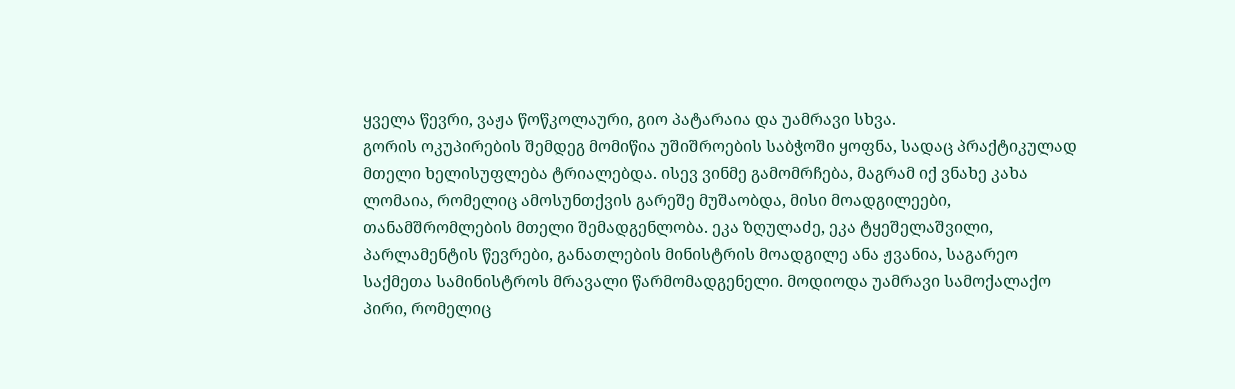ყველა წევრი, ვაჟა წოწკოლაური, გიო პატარაია და უამრავი სხვა.
გორის ოკუპირების შემდეგ მომიწია უშიშროების საბჭოში ყოფნა, სადაც პრაქტიკულად მთელი ხელისუფლება ტრიალებდა. ისევ ვინმე გამომრჩება, მაგრამ იქ ვნახე კახა ლომაია, რომელიც ამოსუნთქვის გარეშე მუშაობდა, მისი მოადგილეები, თანამშრომლების მთელი შემადგენლობა. ეკა ზღულაძე, ეკა ტყეშელაშვილი, პარლამენტის წევრები, განათლების მინისტრის მოადგილე ანა ჟვანია, საგარეო საქმეთა სამინისტროს მრავალი წარმომადგენელი. მოდიოდა უამრავი სამოქალაქო პირი, რომელიც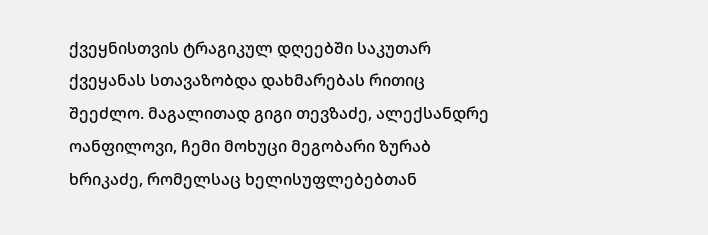ქვეყნისთვის ტრაგიკულ დღეებში საკუთარ ქვეყანას სთავაზობდა დახმარებას რითიც შეეძლო. მაგალითად გიგი თევზაძე, ალექსანდრე ოანფილოვი, ჩემი მოხუცი მეგობარი ზურაბ ხრიკაძე, რომელსაც ხელისუფლებებთან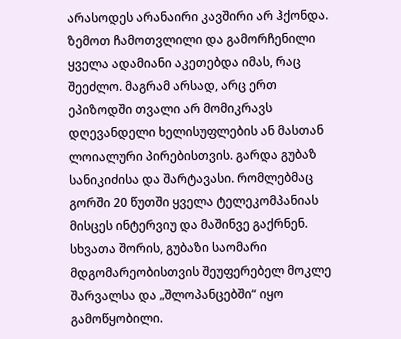არასოდეს არანაირი კავშირი არ ჰქონდა. ზემოთ ჩამოთვლილი და გამორჩენილი ყველა ადამიანი აკეთებდა იმას, რაც შეეძლო. მაგრამ არსად, არც ერთ ეპიზოდში თვალი არ მომიკრავს დღევანდელი ხელისუფლების ან მასთან ლოიალური პირებისთვის. გარდა გუბაზ სანიკიძისა და შარტავასი. რომლებმაც გორში 20 წუთში ყველა ტელეკომპანიას მისცეს ინტერვიუ და მაშინვე გაქრნენ. სხვათა შორის, გუბაზი საომარი მდგომარეობისთვის შეუფერებელ მოკლე შარვალსა და „შლოპანცებში“ იყო გამოწყობილი.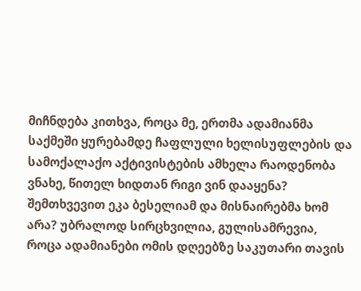მიჩნდება კითხვა, როცა მე, ერთმა ადამიანმა საქმეში ყურებამდე ჩაფლული ხელისუფლების და სამოქალაქო აქტივისტების ამხელა რაოდენობა ვნახე, წითელ ხიდთან რიგი ვინ დააყენა? შემთხვევით ეკა ბესელიამ და მისნაირებმა ხომ არა? უბრალოდ სირცხვილია, გულისამრევია, როცა ადამიანები ომის დღეებზე საკუთარი თავის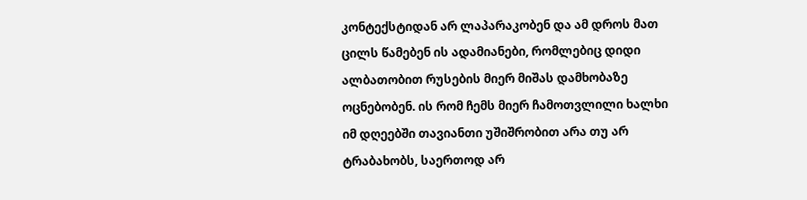კონტექსტიდან არ ლაპარაკობენ და ამ დროს მათ ცილს წამებენ ის ადამიანები, რომლებიც დიდი ალბათობით რუსების მიერ მიშას დამხობაზე ოცნებობენ. ის რომ ჩემს მიერ ჩამოთვლილი ხალხი იმ დღეებში თავიანთი უშიშრობით არა თუ არ ტრაბახობს, საერთოდ არ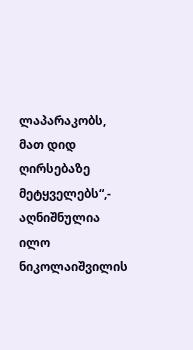ლაპარაკობს, მათ დიდ ღირსებაზე მეტყველებს“,- აღნიშნულია ილო ნიკოლაიშვილის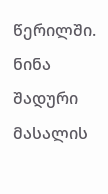წერილში.
ნინა შადური
მასალის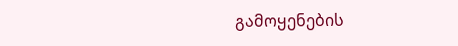გამოყენების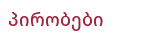პირობები